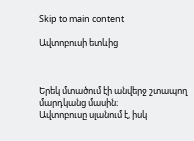Skip to main content

Ավտոբուսի ետևից



Երեկ մտածում էի անվերջ շտապող մարդկանց մասին։
Ավտոբուսը սլանում է, իսկ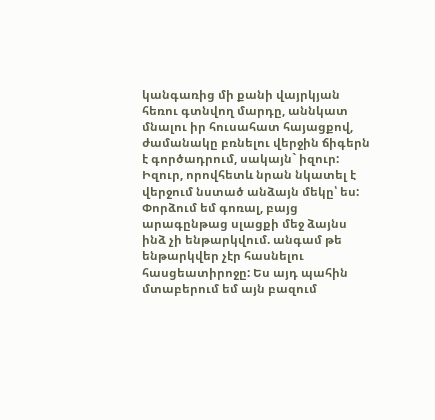կանգառից մի քանի վայրկյան հեռու գտնվող մարդը, աննկատ մնալու իր հուսահատ հայացքով, ժամանակը բռնելու վերջին ճիգերն է գործադրում, սակայն` իզուր: Իզուր, որովհետև նրան նկատել է վերջում նստած անձայն մեկը՝ ես: Փորձում եմ գոռալ, բայց արագընթաց սլացքի մեջ ձայնս ինձ չի ենթարկվում. անգամ թե ենթարկվեր չէր հասնելու հասցեատիրոջը: Ես այդ պահին մտաբերում եմ այն բազում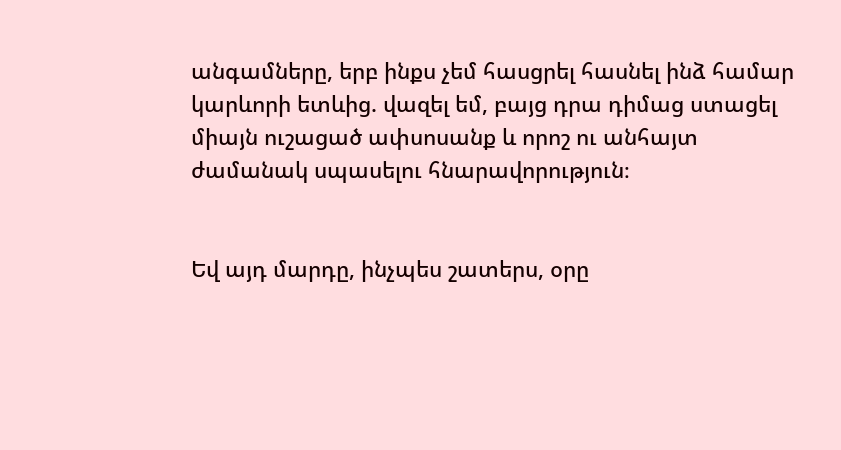անգամները, երբ ինքս չեմ հասցրել հասնել ինձ համար կարևորի ետևից. վազել եմ, բայց դրա դիմաց ստացել միայն ուշացած ափսոսանք և որոշ ու անհայտ ժամանակ սպասելու հնարավորություն։


Եվ այդ մարդը, ինչպես շատերս, օրը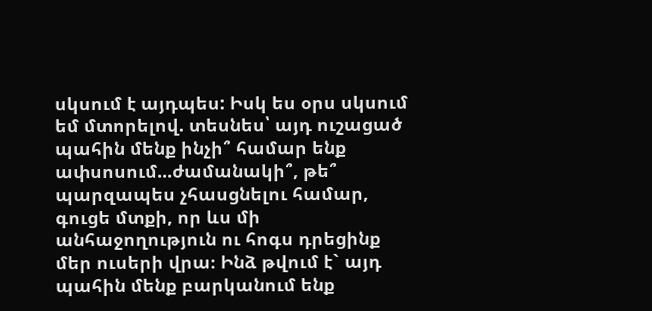սկսում է այդպես: Իսկ ես օրս սկսում եմ մտորելով. տեսնես՝ այդ ուշացած պահին մենք ինչի՞ համար ենք ափսոսում...ժամանակի՞, թե՞ պարզապես չհասցնելու համար, գուցե մտքի, որ ևս մի անհաջողություն ու հոգս դրեցինք մեր ուսերի վրա։ Ինձ թվում է` այդ պահին մենք բարկանում ենք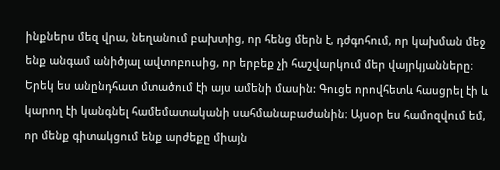ինքներս մեզ վրա, նեղանում բախտից, որ հենց մերն է, դժգոհում, որ կախման մեջ ենք անգամ անիծյալ ավտոբուսից, որ երբեք չի հաշվարկում մեր վայրկյանները։
Երեկ ես անընդհատ մտածում էի այս ամենի մասին: Գուցե որովհետև հասցրել էի և կարող էի կանգնել համեմատականի սահմանաբաժանին։ Այսօր ես համոզվում եմ, որ մենք գիտակցում ենք արժեքը միայն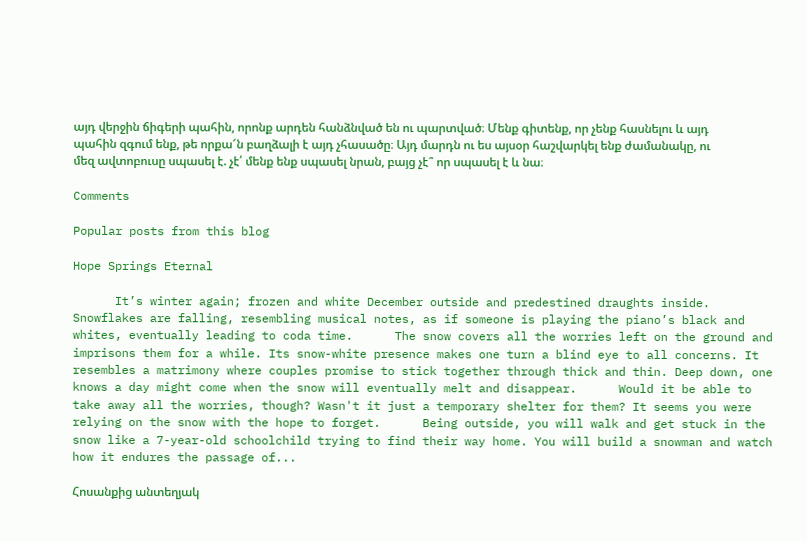այդ վերջին ճիգերի պահին, որոնք արդեն հանձնված են ու պարտված։ Մենք գիտենք, որ չենք հասնելու և այդ պահին զգում ենք, թե որքա՜ն բաղձալի է այդ չհասածը։ Այդ մարդն ու ես այսօր հաշվարկել ենք ժամանակը, ու մեզ ավտոբուսը սպասել է. չէ՛ մենք ենք սպասել նրան, բայց չէ՞ որ սպասել է և նա։

Comments

Popular posts from this blog

Hope Springs Eternal

      It’s winter again; frozen and white December outside and predestined draughts inside.      Snowflakes are falling, resembling musical notes, as if someone is playing the piano’s black and whites, eventually leading to coda time.      The snow covers all the worries left on the ground and imprisons them for a while. Its snow-white presence makes one turn a blind eye to all concerns. It resembles a matrimony where couples promise to stick together through thick and thin. Deep down, one knows a day might come when the snow will eventually melt and disappear.      Would it be able to take away all the worries, though? Wasn't it just a temporary shelter for them? It seems you were relying on the snow with the hope to forget.      Being outside, you will walk and get stuck in the snow like a 7-year-old schoolchild trying to find their way home. You will build a snowman and watch how it endures the passage of...

Հոսանքից անտեղյակ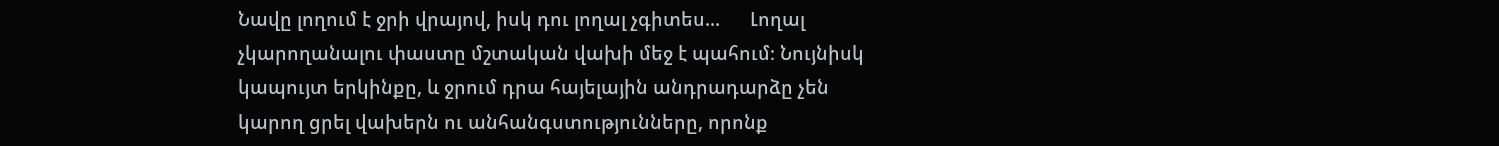Նավը լողում է ջրի վրայով, իսկ դու լողալ չգիտես...      Լողալ չկարողանալու փաստը մշտական վախի մեջ է պահում։ Նույնիսկ կապույտ երկինքը, և ջրում դրա հայելային անդրադարձը չեն կարող ցրել վախերն ու անհանգստությունները, որոնք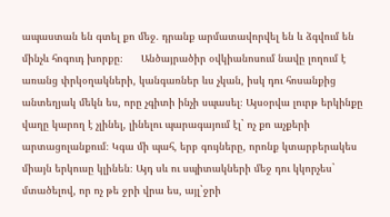ապաստան են գտել քո մեջ. դրանք արմատավորվել են և ձգվում են մինչև հոգուդ խորքը։      Անծայրածիր օվկիանոսում նավը լողում է առանց փրկօղակների, կանգառներ ևս չկան, իսկ դու հոսանքից անտեղյակ մեկն ես, որը չգիտի ինչի սպասել։ Այսօրվա լուրթ երկինքը վաղը կարող է չլինել, լինելու պարագայում էլ` ոչ քո աչքերի արտացոլանքում։ Կգա մի պահ, երբ գույները, որոնք կտարբերակես միայն երկուսը կլինեն։ Այդ սև ու սպիտակների մեջ դու կկորչես` մտածելով, որ ոչ թե ջրի վրա ես, այլ`ջրի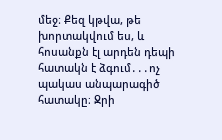մեջ։ Քեզ կթվա, թե խորտակվում ես, և հոսանքն էլ արդեն դեպի հատակն է ձգում․․․ոչ պակաս անպարագիծ հատակը։ Ջրի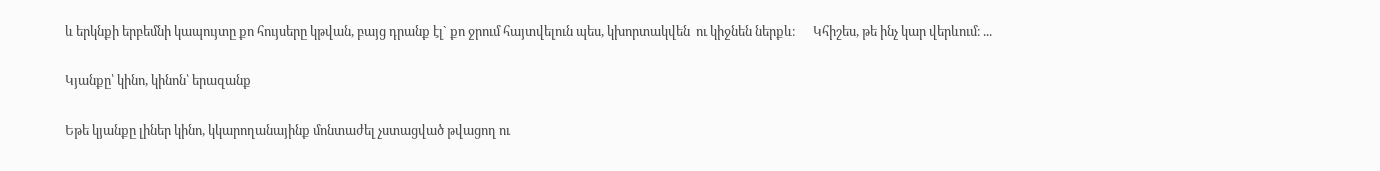և երկնքի երբեմնի կապույտը քո հույսերը կթվան, բայց դրանք էլ` քո ջրում հայտվելուն պես, կխորտակվեն  ու կիջնեն ներքև։      Կհիշես, թե ինչ կար վերևում։ ...

Կյանքը՝ կինո, կինոն՝ երազանք

Եթե կյանքը լիներ կինո, կկարողանայինք մոնտաժել չստացված թվացող ու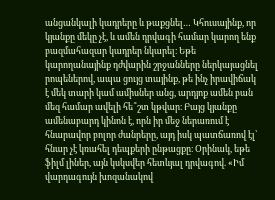անցանկալի կադրերը և թաքցնել… Կհուսայինք, որ կյանքը մեկը չէ, և ամեն դրվագի համար կարող ենք բազմահազար կադրեր նկարել։ Եթե կարողանայինք դժվարին շրջանները ներկայացնել րոպեներով, ապա ցույց տայինք, թե ինչ իրավիճակ է մեկ տարի կամ ամիսներ անց, արդյոք ամեն բան մեզ համար ավելի հե՞շտ կթվար։ Բայց կյանքը ամենաբարդ կինոն է, որն իր մեջ ներառում է հնարավոր բոլոր ժանրերը, այդ իսկ պատճառով էլ՝ հնար չէ կռահել դեպքերի ընթացքը։ Օրինակ, եթե ֆիլմ լիներ, այն կսկսվեր հետևյալ դրվագով. «Իմ վարդագույն խոզանակով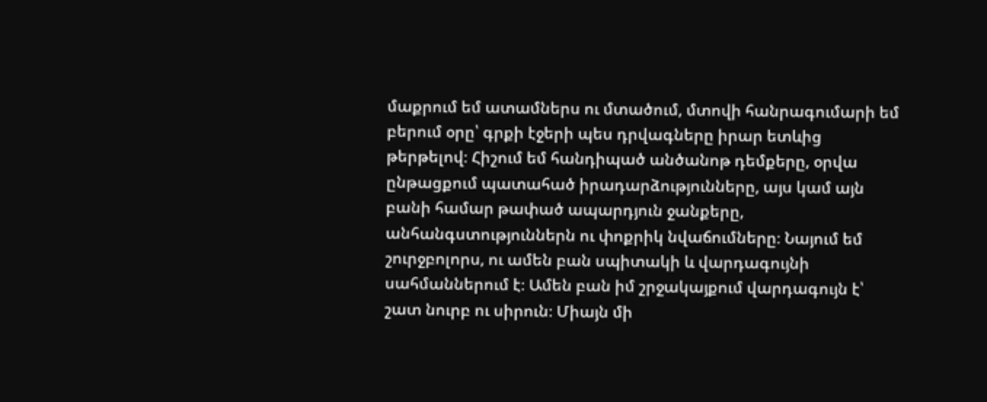մաքրում եմ ատամներս ու մտածում, մտովի հանրագումարի եմ բերում օրը՝ գրքի էջերի պես դրվագները իրար ետևից թերթելով։ Հիշում եմ հանդիպած անծանոթ դեմքերը, օրվա ընթացքում պատահած իրադարձությունները, այս կամ այն բանի համար թափած ապարդյուն ջանքերը, անհանգստություններն ու փոքրիկ նվաճումները։ Նայում եմ շուրջբոլորս, ու ամեն բան սպիտակի և վարդագույնի սահմաններում է։ Ամեն բան իմ շրջակայքում վարդագույն է՝ շատ նուրբ ու սիրուն։ Միայն մի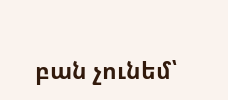բան չունեմ՝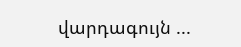վարդագույն ...